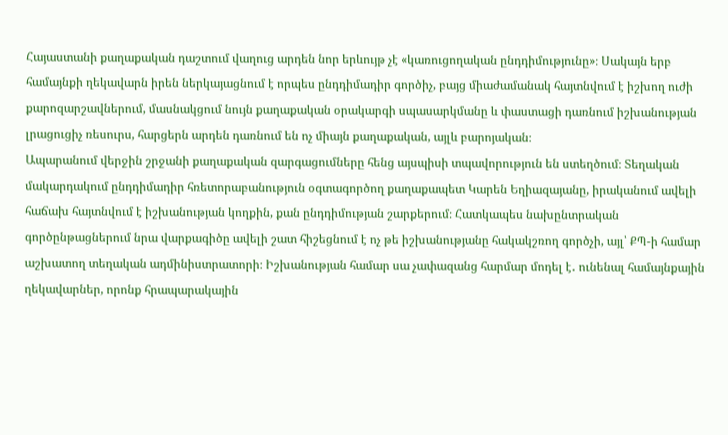Հայաստանի քաղաքական դաշտում վաղուց արդեն նոր երևույթ չէ «կառուցողական ընդդիմությունը»։ Սակայն երբ համայնքի ղեկավարն իրեն ներկայացնում է որպես ընդդիմադիր գործիչ, բայց միաժամանակ հայտնվում է իշխող ուժի քարոզարշավներում, մասնակցում նույն քաղաքական օրակարգի սպասարկմանը և փաստացի դառնում իշխանության լրացուցիչ ռեսուրս, հարցերն արդեն դառնում են ոչ միայն քաղաքական, այլև բարոյական։
Ապարանում վերջին շրջանի քաղաքական զարգացումները հենց այսպիսի տպավորություն են ստեղծում։ Տեղական մակարդակում ընդդիմադիր հռետորաբանություն օգտագործող քաղաքապետ Կարեն Եղիազայանը, իրականում ավելի հաճախ հայտնվում է իշխանության կողքին, քան ընդդիմության շարքերում։ Հատկապես նախընտրական գործընթացներում նրա վարքագիծը ավելի շատ հիշեցնում է ոչ թե իշխանությանը հակակշռող գործչի, այլ՝ ՔՊ-ի համար աշխատող տեղական ադմինիստրատորի։ Իշխանության համար սա չափազանց հարմար մոդել է․ ունենալ համայնքային ղեկավարներ, որոնք հրապարակային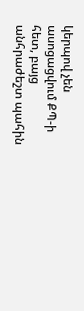կերպով չեն ասոցացվում ՔՊ-ի հետ, բայց անհրաժեշտ պահին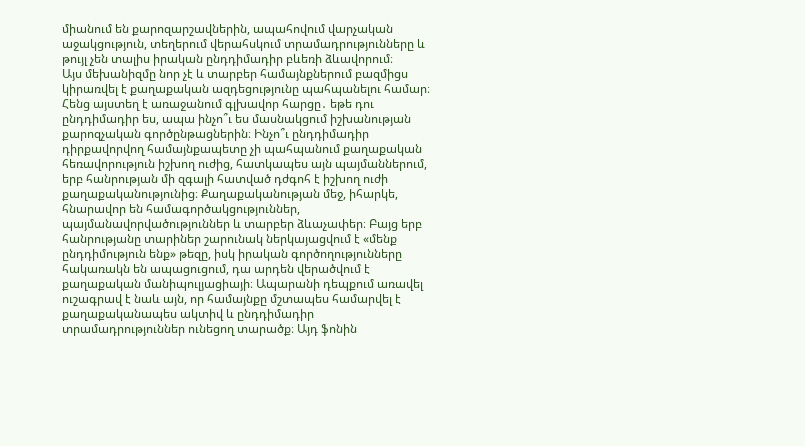միանում են քարոզարշավներին, ապահովում վարչական աջակցություն, տեղերում վերահսկում տրամադրությունները և թույլ չեն տալիս իրական ընդդիմադիր բևեռի ձևավորում։
Այս մեխանիզմը նոր չէ և տարբեր համայնքներում բազմիցս կիրառվել է քաղաքական ազդեցությունը պահպանելու համար։ Հենց այստեղ է առաջանում գլխավոր հարցը․ եթե դու ընդդիմադիր ես, ապա ինչո՞ւ ես մասնակցում իշխանության քարոզչական գործընթացներին։ Ինչո՞ւ ընդդիմադիր դիրքավորվող համայնքապետը չի պահպանում քաղաքական հեռավորություն իշխող ուժից, հատկապես այն պայմաններում, երբ հանրության մի զգալի հատված դժգոհ է իշխող ուժի քաղաքականությունից։ Քաղաքականության մեջ, իհարկե, հնարավոր են համագործակցություններ, պայմանավորվածություններ և տարբեր ձևաչափեր։ Բայց երբ հանրությանը տարիներ շարունակ ներկայացվում է «մենք ընդդիմություն ենք» թեզը, իսկ իրական գործողությունները հակառակն են ապացուցում, դա արդեն վերածվում է քաղաքական մանիպուլյացիայի։ Ապարանի դեպքում առավել ուշագրավ է նաև այն, որ համայնքը մշտապես համարվել է քաղաքականապես ակտիվ և ընդդիմադիր տրամադրություններ ունեցող տարածք։ Այդ ֆոնին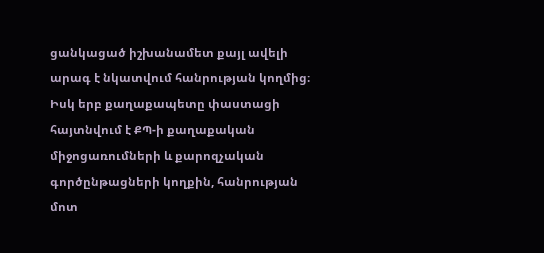ցանկացած իշխանամետ քայլ ավելի արագ է նկատվում հանրության կողմից։ Իսկ երբ քաղաքապետը փաստացի հայտնվում է ՔՊ-ի քաղաքական միջոցառումների և քարոզչական գործընթացների կողքին, հանրության մոտ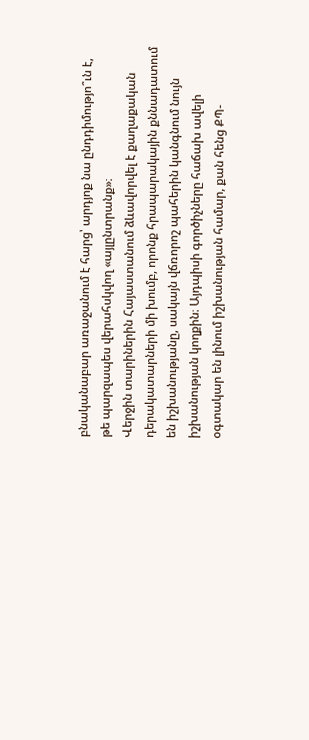բնականաբար առաջանում է հարց՝ արդյոք նա ընդդիմությո՞ւն է, թե պարզապես վերահսկվող «այլընտրանք»։
Վերջին տարիներին Հայաստանում ձևավորվել է քաղաքական դերակատարների մի խումբ, որոնք հրապարակային քննադատում են իշխանությանը, սակայն վճռորոշ պահերին կանգնում նույն իշխանության կողքին։ Այդպիսի գործիչները հաճախ ավելի օգտակար են լինում իշխանության համար, քան հենց ՔՊ-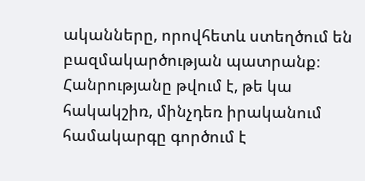ականները, որովհետև ստեղծում են բազմակարծության պատրանք։ Հանրությանը թվում է, թե կա հակակշիռ, մինչդեռ իրականում համակարգը գործում է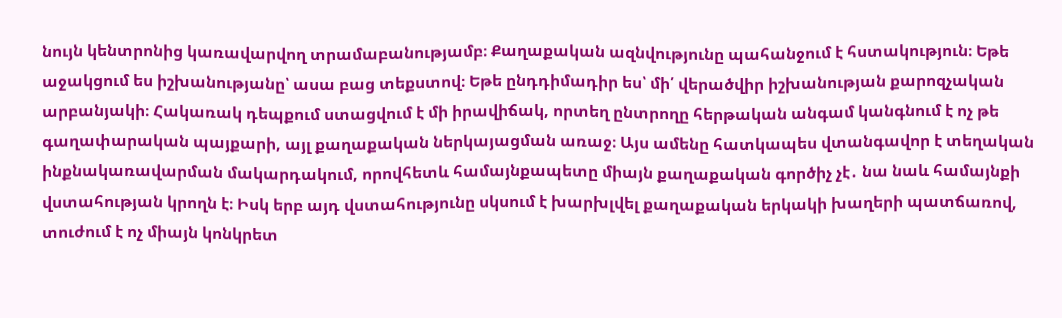նույն կենտրոնից կառավարվող տրամաբանությամբ։ Քաղաքական ազնվությունը պահանջում է հստակություն։ Եթե աջակցում ես իշխանությանը՝ ասա բաց տեքստով։ Եթե ընդդիմադիր ես՝ մի՛ վերածվիր իշխանության քարոզչական արբանյակի։ Հակառակ դեպքում ստացվում է մի իրավիճակ, որտեղ ընտրողը հերթական անգամ կանգնում է ոչ թե գաղափարական պայքարի, այլ քաղաքական ներկայացման առաջ։ Այս ամենը հատկապես վտանգավոր է տեղական ինքնակառավարման մակարդակում, որովհետև համայնքապետը միայն քաղաքական գործիչ չէ․ նա նաև համայնքի վստահության կրողն է։ Իսկ երբ այդ վստահությունը սկսում է խարխլվել քաղաքական երկակի խաղերի պատճառով, տուժում է ոչ միայն կոնկրետ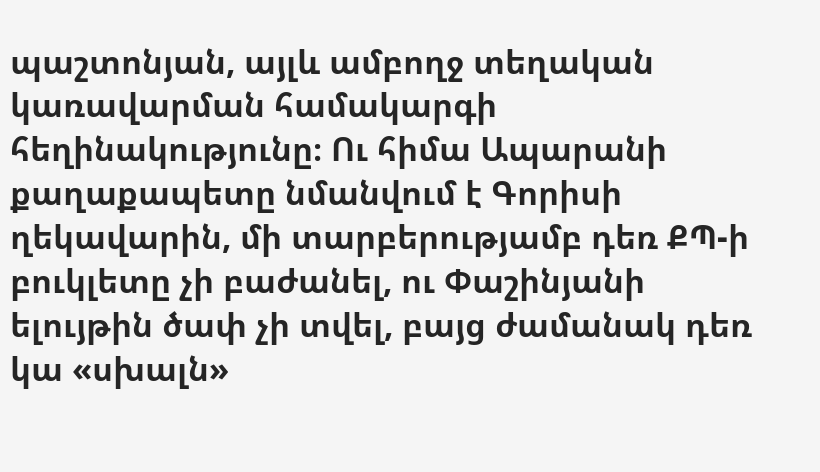պաշտոնյան, այլև ամբողջ տեղական կառավարման համակարգի հեղինակությունը։ Ու հիմա Ապարանի քաղաքապետը նմանվում է Գորիսի ղեկավարին, մի տարբերությամբ դեռ ՔՊ-ի բուկլետը չի բաժանել, ու Փաշինյանի ելույթին ծափ չի տվել, բայց ժամանակ դեռ կա «սխալն»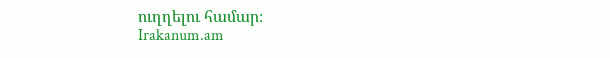ուղղելու համար։
Irakanum.am